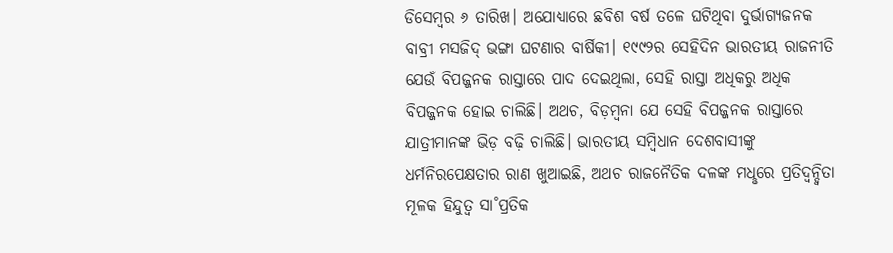ଡିସେମ୍ବର ୬ ତାରିଖ। ଅଯୋଧ୍ୟାରେ ଛବିଶ ବର୍ଷ ତଳେ ଘଟିଥିବା ଦୁର୍ଭାଗ୍ୟଜନକ ବାବ୍ରୀ ମସଜିଦ୍ ଭଙ୍ଗା ଘଟଣାର ବାର୍ଷିକୀ। ୧୯୯୨ର ସେହିଦିନ ଭାରତୀୟ ରାଜନୀତି ଯେଉଁ ବିପଜ୍ଜନକ ରାସ୍ତାରେ ପାଦ ଦେଇଥିଲା, ସେହି ରାସ୍ତା ଅଧିକରୁ ଅଧିକ ବିପଜ୍ଜନକ ହୋଇ ଚାଲିଛି। ଅଥଚ, ବିଡ଼ମ୍ବନା ଯେ ସେହି ବିପଜ୍ଜନକ ରାସ୍ତାରେ ଯାତ୍ରୀମାନଙ୍କ ଭିଡ଼ ବଢ଼ି ଚାଲିଛି। ଭାରତୀୟ ସମ୍ବିଧାନ ଦେଶବାସୀଙ୍କୁ ଧର୍ମନିରପେକ୍ଷତାର ରାଣ ଖୁଆଇଛି, ଅଥଚ ରାଜନୈତିକ ଦଳଙ୍କ ମଧୢରେ ପ୍ରତିଦ୍ବନ୍ଦ୍ବିତା ମୂଳକ ହିନ୍ଦୁତ୍ବ ସା˚ପ୍ରତିକ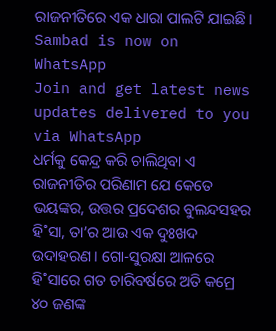ରାଜନୀତିରେ ଏକ ଧାରା ପାଲଟି ଯାଇଛି।
Sambad is now on WhatsApp
Join and get latest news updates delivered to you via WhatsApp
ଧର୍ମକୁ କେନ୍ଦ୍ର କରି ଚାଲିଥିବା ଏ ରାଜନୀତିର ପରିଣାମ ଯେ କେତେ ଭୟଙ୍କର, ଉତ୍ତର ପ୍ରଦେଶର ବୁଲନ୍ଦସହର ହି˚ସା, ତା’ର ଆଉ ଏକ ଦୁଃଖଦ ଉଦାହରଣ। ଗୋ-ସୁରକ୍ଷା ଆଳରେ ହି˚ସାରେ ଗତ ଚାରିବର୍ଷରେ ଅତି କମ୍ରେ ୪୦ ଜଣଙ୍କ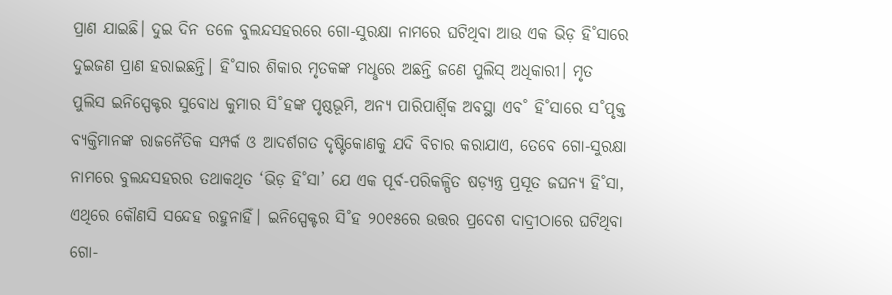ପ୍ରାଣ ଯାଇଛି। ଦୁଇ ଦିନ ତଳେ ବୁଲନ୍ଦସହରରେ ଗୋ-ସୁରକ୍ଷା ନାମରେ ଘଟିଥିବା ଆଉ ଏକ ଭିଡ଼ ହି˚ସାରେ ଦୁଇଜଣ ପ୍ରାଣ ହରାଇଛନ୍ତି। ହି˚ସାର ଶିକାର ମୃତକଙ୍କ ମଧୢରେ ଅଛନ୍ତି ଜଣେ ପୁଲିସ୍ ଅଧିକାରୀ। ମୃତ ପୁଲିସ ଇନିସ୍ପେକ୍ଟର ସୁବୋଧ କୁମାର ସି˚ହଙ୍କ ପୃଷ୍ଠଭୂମି, ଅନ୍ୟ ପାରିପାର୍ଶ୍ବିକ ଅବସ୍ଥା ଏବ˚ ହି˚ସାରେ ସ˚ପୃକ୍ତ ବ୍ୟକ୍ତିମାନଙ୍କ ରାଜନୈତିକ ସମ୍ପର୍କ ଓ ଆଦର୍ଶଗତ ଦୃଷ୍ଟିକୋଣକୁ ଯଦି ବିଚାର କରାଯାଏ, ତେବେ ଗୋ-ସୁରକ୍ଷା ନାମରେ ବୁଲନ୍ଦସହରର ତଥାକଥିତ ‘ଭିଡ଼ ହି˚ସା’ ଯେ ଏକ ପୂର୍ବ-ପରିକଳ୍ପିତ ଷଡ଼୍ଯନ୍ତ୍ର ପ୍ରସୂତ ଜଘନ୍ୟ ହି˚ସା, ଏଥିରେ କୌଣସି ସନ୍ଦେହ ରହୁନାହିଁ। ଇନିସ୍ପେକ୍ଟର ସି˚ହ ୨୦୧୫ରେ ଉତ୍ତର ପ୍ରଦେଶ ଦାଦ୍ରୀଠାରେ ଘଟିଥିବା ଗୋ-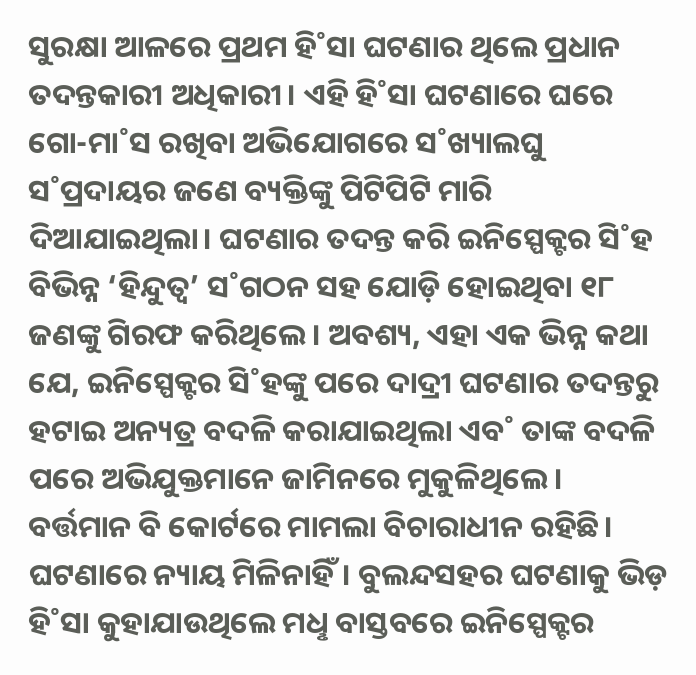ସୁରକ୍ଷା ଆଳରେ ପ୍ରଥମ ହି˚ସା ଘଟଣାର ଥିଲେ ପ୍ରଧାନ ତଦନ୍ତକାରୀ ଅଧିକାରୀ। ଏହି ହି˚ସା ଘଟଣାରେ ଘରେ ଗୋ-ମା˚ସ ରଖିବା ଅଭିଯୋଗରେ ସ˚ଖ୍ୟାଲଘୁ ସ˚ପ୍ରଦାୟର ଜଣେ ବ୍ୟକ୍ତିଙ୍କୁ ପିଟିପିଟି ମାରି ଦିଆଯାଇଥିଲା। ଘଟଣାର ତଦନ୍ତ କରି ଇନିସ୍ପେକ୍ଟର ସି˚ହ ବିଭିନ୍ନ ‘ହିନ୍ଦୁତ୍ବ’ ସ˚ଗଠନ ସହ ଯୋଡ଼ି ହୋଇଥିବା ୧୮ ଜଣଙ୍କୁ ଗିରଫ କରିଥିଲେ। ଅବଶ୍ୟ, ଏହା ଏକ ଭିନ୍ନ କଥା ଯେ, ଇନିସ୍ପେକ୍ଟର ସି˚ହଙ୍କୁ ପରେ ଦାଦ୍ରୀ ଘଟଣାର ତଦନ୍ତରୁ ହଟାଇ ଅନ୍ୟତ୍ର ବଦଳି କରାଯାଇଥିଲା ଏବ˚ ତାଙ୍କ ବଦଳି ପରେ ଅଭିଯୁକ୍ତମାନେ ଜାମିନରେ ମୁକୁଳିଥିଲେ। ବର୍ତ୍ତମାନ ବି କୋର୍ଟରେ ମାମଲା ବିଚାରାଧୀନ ରହିଛି। ଘଟଣାରେ ନ୍ୟାୟ ମିଳିନାହିଁ। ବୁଲନ୍ଦସହର ଘଟଣାକୁ ଭିଡ଼ ହି˚ସା କୁହାଯାଉଥିଲେ ମଧୢ ବାସ୍ତବରେ ଇନିସ୍ପେକ୍ଟର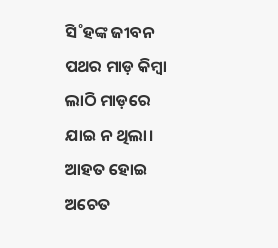ସି˚ହଙ୍କ ଜୀବନ ପଥର ମାଡ଼ କିମ୍ବା ଲାଠି ମାଡ଼ରେ ଯାଇ ନ ଥିଲା। ଆହତ ହୋଇ ଅଚେତ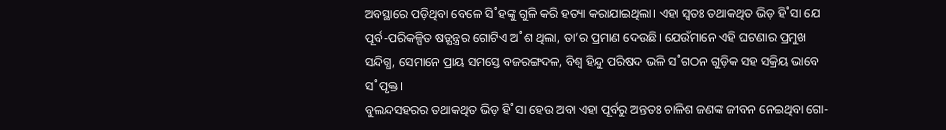ଅବସ୍ଥାରେ ପଡ଼ିଥିବା ବେଳେ ସି˚ହଙ୍କୁ ଗୁଳି କରି ହତ୍ୟା କରାଯାଇଥିଲା। ଏହା ସ୍ବତଃ ତଥାକଥିତ ଭିଡ଼ ହି˚ସା ଯେ ପୂର୍ବ-ପରିକଳ୍ପିତ ଷଡ଼୍ଯନ୍ତ୍ରର ଗୋଟିଏ ଅ˚ଶ ଥିଲା, ତା’ର ପ୍ରମାଣ ଦେଉଛି। ଯେଉଁମାନେ ଏହି ଘଟଣାର ପ୍ରମୁଖ ସନ୍ଦିଗ୍ଧ, ସେମାନେ ପ୍ରାୟ ସମସ୍ତେ ବଜରଙ୍ଗଦଳ, ବିଶ୍ବ ହିନ୍ଦୁ ପରିଷଦ ଭଳି ସ˚ଗଠନ ଗୁଡ଼ିକ ସହ ସକ୍ରିୟ ଭାବେ ସ˚ପୃକ୍ତ।
ବୁଲନ୍ଦସହରର ତଥାକଥିତ ଭିଡ଼ ହି˚ସା ହେଉ ଅବା ଏହା ପୂର୍ବରୁ ଅନ୍ତତଃ ଚାଳିଶ ଜଣଙ୍କ ଜୀବନ ନେଇଥିବା ଗୋ-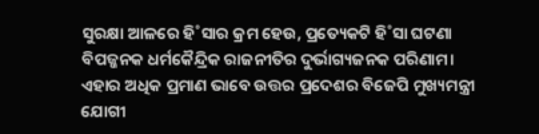ସୁରକ୍ଷା ଆଳରେ ହି˚ସାର କ୍ରମ ହେଉ, ପ୍ରତ୍ୟେକଟି ହି˚ସା ଘଟଣା ବିପଜ୍ଜନକ ଧର୍ମକୈନ୍ଦ୍ରିକ ରାଜନୀତିର ଦୁର୍ଭାଗ୍ୟଜନକ ପରିଣାମ। ଏହାର ଅଧିକ ପ୍ରମାଣ ଭାବେ ଉତ୍ତର ପ୍ରଦେଶର ବିଜେପି ମୁଖ୍ୟମନ୍ତ୍ରୀ ଯୋଗୀ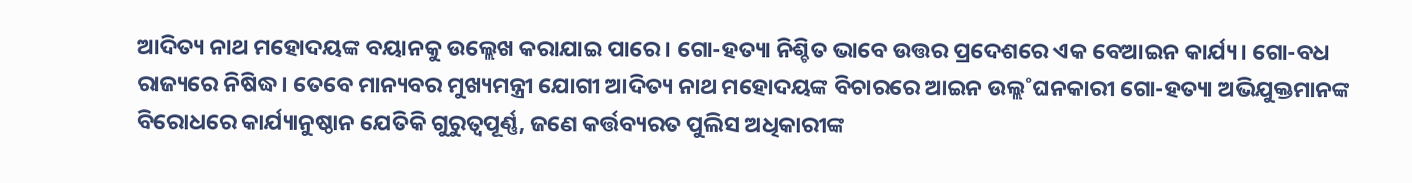ଆଦିତ୍ୟ ନାଥ ମହୋଦୟଙ୍କ ବୟାନକୁ ଉଲ୍ଲେଖ କରାଯାଇ ପାରେ। ଗୋ-ହତ୍ୟା ନିଶ୍ଚିତ ଭାବେ ଉତ୍ତର ପ୍ରଦେଶରେ ଏକ ବେଆଇନ କାର୍ଯ୍ୟ। ଗୋ-ବଧ ରାଜ୍ୟରେ ନିଷିଦ୍ଧ। ତେବେ ମାନ୍ୟବର ମୁଖ୍ୟମନ୍ତ୍ରୀ ଯୋଗୀ ଆଦିତ୍ୟ ନାଥ ମହୋଦୟଙ୍କ ବିଚାରରେ ଆଇନ ଉଲ୍ଲ˚ଘନକାରୀ ଗୋ-ହତ୍ୟା ଅଭିଯୁକ୍ତମାନଙ୍କ ବିରୋଧରେ କାର୍ଯ୍ୟାନୁଷ୍ଠାନ ଯେତିକି ଗୁରୁତ୍ବପୂର୍ଣ୍ଣ, ଜଣେ କର୍ତ୍ତବ୍ୟରତ ପୁଲିସ ଅଧିକାରୀଙ୍କ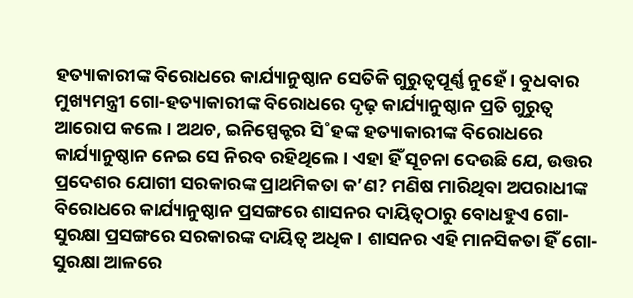ହତ୍ୟାକାରୀଙ୍କ ବିରୋଧରେ କାର୍ଯ୍ୟାନୁଷ୍ଠାନ ସେତିକି ଗୁରୁତ୍ବପୂର୍ଣ୍ଣ ନୁହେଁ। ବୁଧବାର ମୁଖ୍ୟମନ୍ତ୍ରୀ ଗୋ-ହତ୍ୟାକାରୀଙ୍କ ବିରୋଧରେ ଦୃଢ଼ କାର୍ଯ୍ୟାନୁଷ୍ଠାନ ପ୍ରତି ଗୁରୁତ୍ବ ଆରୋପ କଲେ। ଅଥଚ, ଇନିସ୍ପେକ୍ଟର ସି˚ହଙ୍କ ହତ୍ୟାକାରୀଙ୍କ ବିରୋଧରେ କାର୍ଯ୍ୟାନୁଷ୍ଠାନ ନେଇ ସେ ନିରବ ରହିଥିଲେ। ଏହା ହିଁ ସୂଚନା ଦେଉଛି ଯେ, ଉତ୍ତର ପ୍ରଦେଶର ଯୋଗୀ ସରକାରଙ୍କ ପ୍ରାଥମିକତା କ’ଣ? ମଣିଷ ମାରିଥିବା ଅପରାଧୀଙ୍କ ବିରୋଧରେ କାର୍ଯ୍ୟାନୁଷ୍ଠାନ ପ୍ରସଙ୍ଗରେ ଶାସନର ଦାୟିତ୍ବଠାରୁ ବୋଧହୁଏ ଗୋ-ସୁରକ୍ଷା ପ୍ରସଙ୍ଗରେ ସରକାରଙ୍କ ଦାୟିତ୍ବ ଅଧିକ। ଶାସନର ଏହି ମାନସିକତା ହିଁ ଗୋ-ସୁରକ୍ଷା ଆଳରେ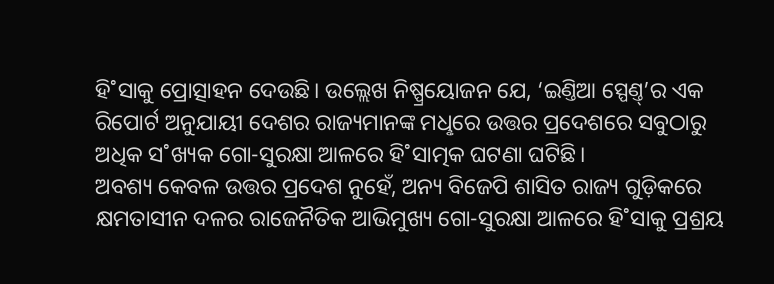ହି˚ସାକୁ ପ୍ରୋତ୍ସାହନ ଦେଉଛି। ଉଲ୍ଲେଖ ନିଷ୍ପ୍ରୟୋଜନ ଯେ, ‘ଇଣ୍ତିଆ ସ୍ପେଣ୍ତ୍’ର ଏକ ରିପୋର୍ଟ ଅନୁଯାୟୀ ଦେଶର ରାଜ୍ୟମାନଙ୍କ ମଧୢରେ ଉତ୍ତର ପ୍ରଦେଶରେ ସବୁଠାରୁ ଅଧିକ ସ˚ଖ୍ୟକ ଗୋ-ସୁରକ୍ଷା ଆଳରେ ହି˚ସାତ୍ମକ ଘଟଣା ଘଟିଛି।
ଅବଶ୍ୟ କେବଳ ଉତ୍ତର ପ୍ରଦେଶ ନୁହେଁ, ଅନ୍ୟ ବିଜେପି ଶାସିତ ରାଜ୍ୟ ଗୁଡ଼ିକରେ କ୍ଷମତାସୀନ ଦଳର ରାଜେନୖତିକ ଆଭିମୁଖ୍ୟ ଗୋ-ସୁରକ୍ଷା ଆଳରେ ହି˚ସାକୁ ପ୍ରଶ୍ରୟ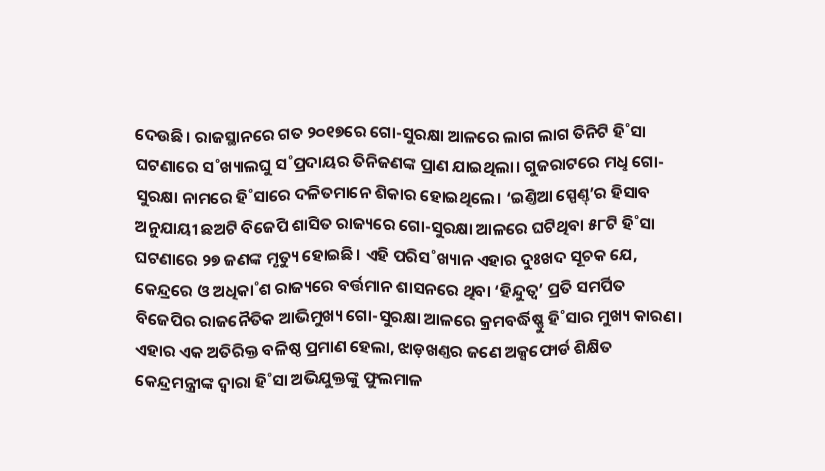ଦେଉଛି। ରାଜସ୍ଥାନରେ ଗତ ୨୦୧୭ରେ ଗୋ-ସୁରକ୍ଷା ଆଳରେ ଲାଗ ଲାଗ ତିନିଟି ହି˚ସା ଘଟଣାରେ ସ˚ଖ୍ୟାଲଘୁ ସ˚ପ୍ରଦାୟର ତିନିଜଣଙ୍କ ପ୍ରାଣ ଯାଇଥିଲା। ଗୁଜରାଟରେ ମଧୢ ଗୋ-ସୁରକ୍ଷା ନାମରେ ହି˚ସାରେ ଦଳିତମାନେ ଶିକାର ହୋଇଥିଲେ। ‘ଇଣ୍ତିଆ ସ୍ପେଣ୍ତ୍’ର ହିସାବ ଅନୁଯାୟୀ ଛଅଟି ବିଜେପି ଶାସିତ ରାଜ୍ୟରେ ଗୋ-ସୁରକ୍ଷା ଆଳରେ ଘଟିଥିବା ୫୮ଟି ହି˚ସା ଘଟଣାରେ ୨୭ ଜଣଙ୍କ ମୃତ୍ୟୁ ହୋଇଛି। ଏହି ପରିସ˚ଖ୍ୟାନ ଏହାର ଦୁଃଖଦ ସୂଚକ ଯେ, କେନ୍ଦ୍ରରେ ଓ ଅଧିକା˚ଶ ରାଜ୍ୟରେ ବର୍ତ୍ତମାନ ଶାସନରେ ଥିବା ‘ହିନ୍ଦୁତ୍ବ’ ପ୍ରତି ସମର୍ପିତ ବିଜେପିର ରାଜନୈତିକ ଆଭିମୁଖ୍ୟ ଗୋ-ସୁରକ୍ଷା ଆଳରେ କ୍ରମବର୍ଦ୍ଧିଷ୍ଣୁ ହି˚ସାର ମୁଖ୍ୟ କାରଣ। ଏହାର ଏକ ଅତିରିକ୍ତ ବଳିଷ୍ଠ ପ୍ରମାଣ ହେଲା, ଝାଡ଼ଖଣ୍ତର ଜଣେ ଅକ୍ସଫୋର୍ଡ ଶିକ୍ଷିତ କେନ୍ଦ୍ରମନ୍ତ୍ରୀଙ୍କ ଦ୍ବାରା ହି˚ସା ଅଭିଯୁକ୍ତଙ୍କୁ ଫୁଲମାଳ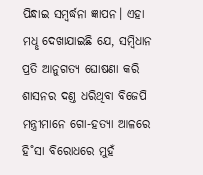ପିନ୍ଧାଇ ସମ୍ବର୍ଦ୍ଧନା ଜ୍ଞାପନ। ଏହା ମଧୢ ଦେଖାଯାଇଛି ଯେ, ସମ୍ବିଧାନ ପ୍ରତି ଆନୁଗତ୍ୟ ଘୋଷଣା କରି ଶାସନର ଦଣ୍ତ ଧରିଥିବା ବିଜେପି ମନ୍ତ୍ରୀମାନେ ଗୋ-ହତ୍ୟା ଆଳରେ ହି˚ସା ବିରୋଧରେ ମୁହଁ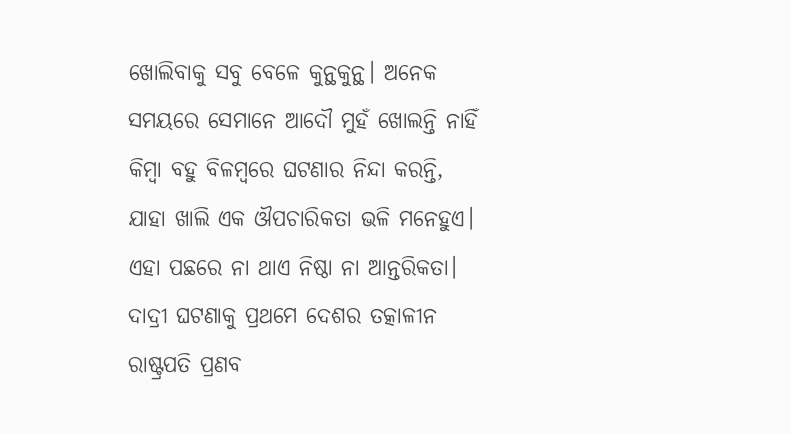ଖୋଲିବାକୁ ସବୁ ବେଳେ କୁନ୍ଥକୁନ୍ଥ। ଅନେକ ସମୟରେ ସେମାନେ ଆଦୌ ମୁହଁ ଖୋଲନ୍ତି ନାହିଁ କିମ୍ବା ବହୁ ବିଳମ୍ବରେ ଘଟଣାର ନିନ୍ଦା କରନ୍ତି, ଯାହା ଖାଲି ଏକ ଔପଚାରିକତା ଭଳି ମନେହୁଏ। ଏହା ପଛରେ ନା ଥାଏ ନିଷ୍ଠା ନା ଆନ୍ତରିକତା। ଦାଦ୍ରୀ ଘଟଣାକୁ ପ୍ରଥମେ ଦେଶର ତତ୍କାଳୀନ ରାଷ୍ଟ୍ରପତି ପ୍ରଣବ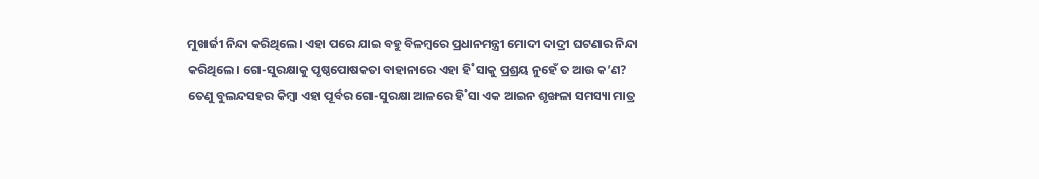ମୁଖାର୍ଜୀ ନିନ୍ଦା କରିଥିଲେ। ଏହା ପରେ ଯାଇ ବହୁ ବିଳମ୍ବରେ ପ୍ରଧାନମନ୍ତ୍ରୀ ମୋଦୀ ଦାଦ୍ରୀ ଘଟଣାର ନିନ୍ଦା କରିଥିଲେ। ଗୋ-ସୁରକ୍ଷାକୁ ପୃଷ୍ଠପୋଷକତା ବାହାନାରେ ଏହା ହି˚ସାକୁ ପ୍ରଶ୍ରୟ ନୁହେଁ ତ ଆଉ କ’ଣ? ତେଣୁ ବୁଲନ୍ଦସହର କିମ୍ବା ଏହା ପୂର୍ବର ଗୋ-ସୁରକ୍ଷା ଆଳରେ ହି˚ସା ଏକ ଆଇନ ଶୃଙ୍ଖଳା ସମସ୍ୟା ମାତ୍ର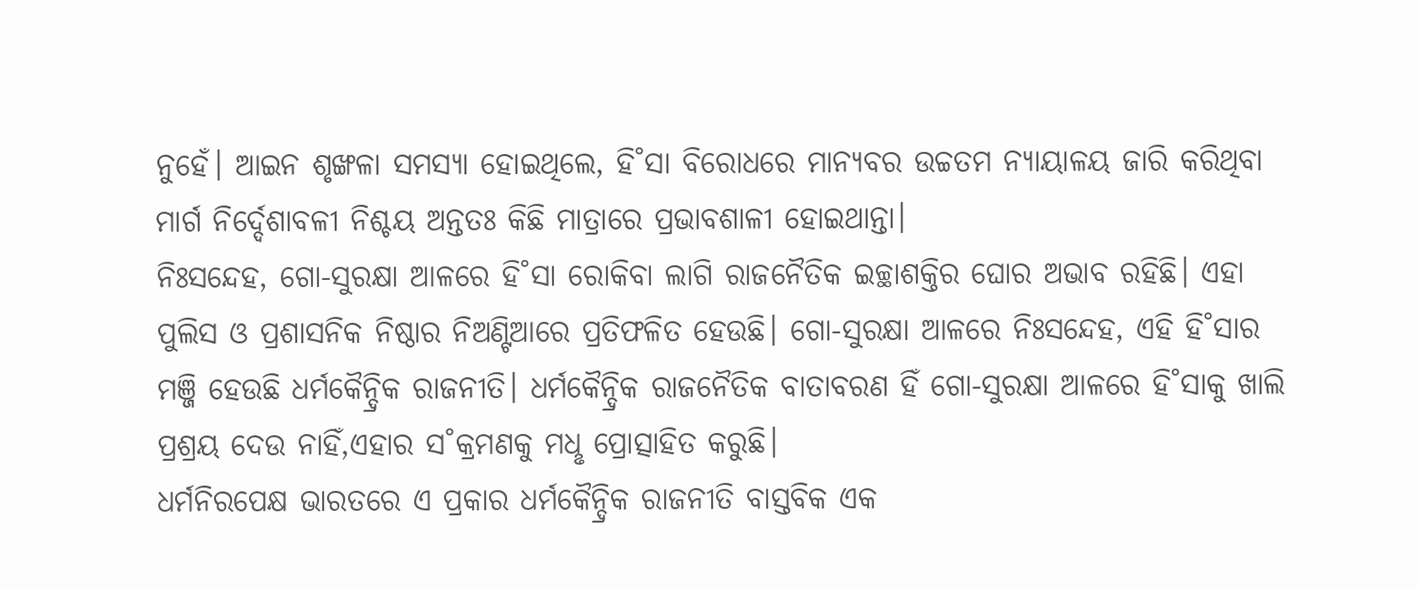ନୁହେଁ। ଆଇନ ଶୃଙ୍ଖଳା ସମସ୍ୟା ହୋଇଥିଲେ, ହି˚ସା ବିରୋଧରେ ମାନ୍ୟବର ଉଚ୍ଚତମ ନ୍ୟାୟାଳୟ ଜାରି କରିଥିବା ମାର୍ଗ ନିର୍ଦ୍ଦେଶାବଳୀ ନିଶ୍ଚୟ ଅନ୍ତତଃ କିଛି ମାତ୍ରାରେ ପ୍ରଭାବଶାଳୀ ହୋଇଥାନ୍ତା।
ନିଃସନ୍ଦେହ, ଗୋ-ସୁରକ୍ଷା ଆଳରେ ହି˚ସା ରୋକିବା ଲାଗି ରାଜନୈତିକ ଇଚ୍ଛାଶକ୍ତିର ଘୋର ଅଭାବ ରହିଛି। ଏହା ପୁଲିସ ଓ ପ୍ରଶାସନିକ ନିଷ୍ଠାର ନିଅଣ୍ଟିଆରେ ପ୍ରତିଫଳିତ ହେଉଛି। ଗୋ-ସୁରକ୍ଷା ଆଳରେ ନିଃସନ୍ଦେହ, ଏହି ହି˚ସାର ମଞ୍ଜି ହେଉଛି ଧର୍ମକୈନ୍ଦ୍ରିକ ରାଜନୀତି। ଧର୍ମକୈନ୍ଦ୍ରିକ ରାଜନୈତିକ ବାତାବରଣ ହିଁ ଗୋ-ସୁରକ୍ଷା ଆଳରେ ହି˚ସାକୁ ଖାଲି ପ୍ରଶ୍ରୟ ଦେଉ ନାହିଁ,ଏହାର ସ˚କ୍ରମଣକୁ ମଧୢ ପ୍ରୋତ୍ସାହିତ କରୁଛି।
ଧର୍ମନିରପେକ୍ଷ ଭାରତରେ ଏ ପ୍ରକାର ଧର୍ମକୈନ୍ଦ୍ରିକ ରାଜନୀତି ବାସ୍ତବିକ ଏକ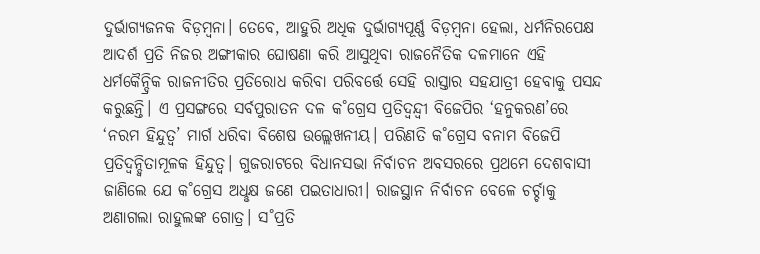ଦୁର୍ଭାଗ୍ୟଜନକ ବିଡ଼ମ୍ବନା। ତେବେ, ଆହୁରି ଅଧିକ ଦୁର୍ଭାଗ୍ୟପୂର୍ଣ୍ଣ ବିଡ଼ମ୍ବନା ହେଲା, ଧର୍ମନିରପେକ୍ଷ ଆଦର୍ଶ ପ୍ରତି ନିଜର ଅଙ୍ଗୀକାର ଘୋଷଣା କରି ଆସୁଥିବା ରାଜନୈତିକ ଦଳମାନେ ଏହି ଧର୍ମକୈନ୍ଦ୍ରିକ ରାଜନୀତିର ପ୍ରତିରୋଧ କରିବା ପରିବର୍ତ୍ତେ ସେହି ରାସ୍ତାର ସହଯାତ୍ରୀ ହେବାକୁ ପସନ୍ଦ କରୁଛନ୍ତି। ଏ ପ୍ରସଙ୍ଗରେ ସର୍ବପୁରାତନ ଦଳ କ˚ଗ୍ରେସ ପ୍ରତିଦ୍ବନ୍ଦ୍ବୀ ବିଜେପିର ‘ହନୁକରଣ’ରେ ‘ନରମ ହିନ୍ଦୁତ୍ବ’ ମାର୍ଗ ଧରିବା ବିଶେଷ ଉଲ୍ଲେଖନୀୟ। ପରିଣତି କ˚ଗ୍ରେସ ବନାମ ବିଜେପି ପ୍ରତିଦ୍ବନ୍ଦ୍ବିତାମୂଳକ ହିନ୍ଦୁତ୍ବ। ଗୁଜରାଟରେ ବିଧାନସଭା ନିର୍ବାଚନ ଅବସରରେ ପ୍ରଥମେ ଦେଶବାସୀ ଜାଣିଲେ ଯେ କ˚ଗ୍ରେସ ଅଧୢକ୍ଷ ଜଣେ ପଇତାଧାରୀ। ରାଜସ୍ଥାନ ନିର୍ବାଚନ ବେଳେ ଚର୍ଚ୍ଚାକୁ ଅଣାଗଲା ରାହୁଲଙ୍କ ଗୋତ୍ର। ସ˚ପ୍ରତି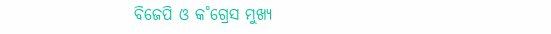ବିଜେପି ଓ କ˚ଗ୍ରେସ ମୁଖ୍ୟ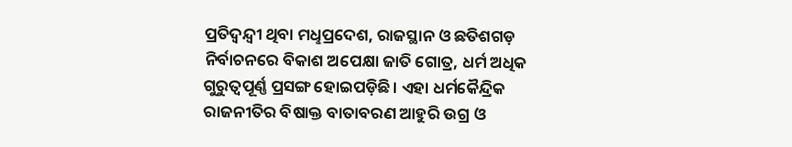ପ୍ରତିଦ୍ବନ୍ଦ୍ବୀ ଥିବା ମଧୢପ୍ରଦେଶ, ରାଜସ୍ଥାନ ଓ ଛତିଶଗଡ଼ ନିର୍ବାଚନରେ ବିକାଶ ଅପେକ୍ଷା ଜାତି ଗୋତ୍ର, ଧର୍ମ ଅଧିକ ଗୁରୁତ୍ବପୂର୍ଣ୍ଣ ପ୍ରସଙ୍ଗ ହୋଇପଡ଼ିଛି। ଏହା ଧର୍ମକୈନ୍ଦ୍ରିକ ରାଜନୀତିର ବିଷାକ୍ତ ବାତାବରଣ ଆହୁରି ଉଗ୍ର ଓ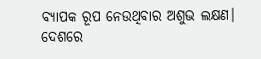ବ୍ୟାପକ ରୂପ ନେଉଥିବାର ଅଶୁଭ ଲକ୍ଷଣ। ଦେଶରେ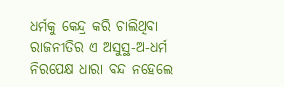ଧର୍ମକୁ କେନ୍ଦ୍ର କରି ଚାଲିଥିବା ରାଜନୀତିର ଏ ଅସୁସ୍ଥ-ଅ-ଧର୍ମ ନିରପେକ୍ଷ ଧାରା ବନ୍ଦ ନହେଲେ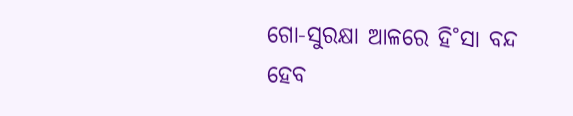ଗୋ-ସୁରକ୍ଷା ଆଳରେ ହି˚ସା ବନ୍ଦ ହେବ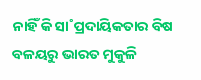ନାହିଁ କି ସା˚ପ୍ରଦାୟିକତାର ବିଷ ବଳୟରୁ ଭାରତ ମୁକୁଳି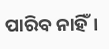ପାରିବ ନାହିଁ।